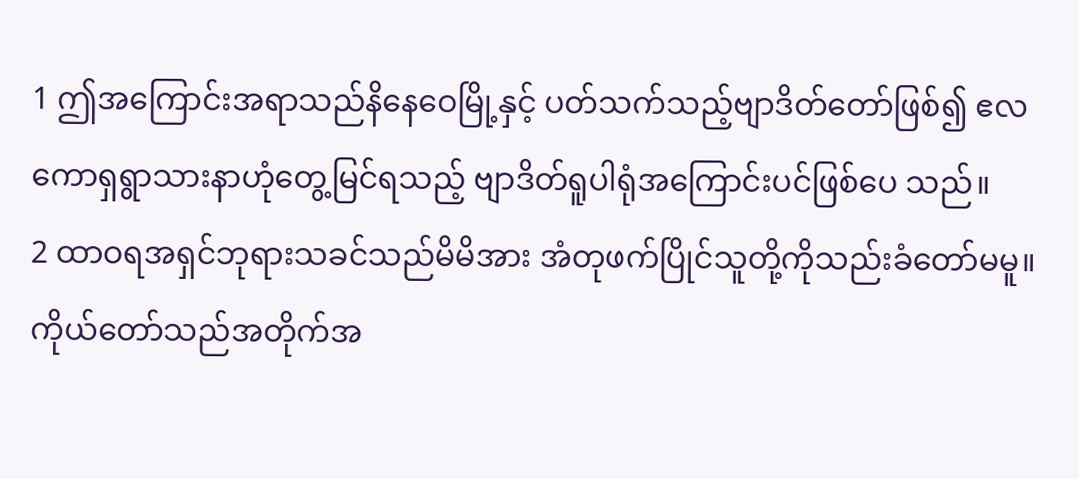1 ဤအကြောင်းအရာသည်နိနေဝေမြို့နှင့် ပတ်သက်သည့်ဗျာဒိတ်တော်ဖြစ်၍ ဧလ ကောရှရွာသားနာဟုံတွေ့မြင်ရသည့် ဗျာဒိတ်ရူပါရုံအကြောင်းပင်ဖြစ်ပေ သည်။
2 ထာဝရအရှင်ဘုရားသခင်သည်မိမိအား အံတုဖက်ပြိုင်သူတို့ကိုသည်းခံတော်မမူ။ကိုယ်တော်သည်အတိုက်အ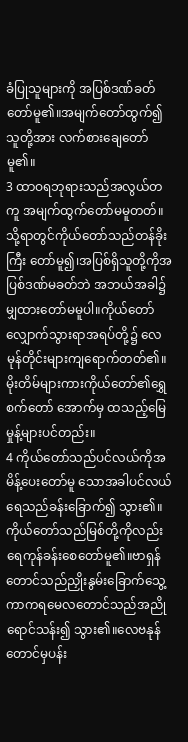ခံပြုသူများကို အပြစ်ဒဏ်ခတ်တော်မူ၏။အမျက်တော်ထွက်၍သူတို့အား လက်စားချေတော်မူ၏။
3 ထာဝရဘုရားသည်အလွယ်တကူ အမျက်ထွက်တော်မမူတတ်။သို့ရာတွင်ကိုယ်တော်သည်တန်ခိုးကြီး တော်မူ၍၊အပြစ်ရှိသူတို့ကိုအပြစ်ဒဏ်မခတ်ဘဲ အဘယ်အခါ၌မျှထားတော်မမူပါ။ကိုယ်တော်လျှောက်သွားရာအရပ်တို့၌ လေမုန်တိုင်းများကျရောက်တတ်၏။မိုးတိမ်များကားကိုယ်တော်၏ရွှေစက်တော် အောက်မှ ထသည့်မြေမှုန့်များပင်တည်း။
4 ကိုယ်တော်သည်ပင်လယ်ကိုအမိန့်ပေးတော်မူ သောအခါပင်လယ်ရေသည်ခန်းခြောက်၍ သွား၏။ကိုယ်တော်သည်မြစ်တို့ကိုလည်း ရေကုန်ခန်းစေတော်မူ၏။ဗာရှန်တောင်သည်ညှိုးနွမ်းခြောက်သွေ့ကာကရမေလတောင်သည်အညိုရောင်သန်း၍ သွား၏။လေဗနုန်တောင်မှပန်း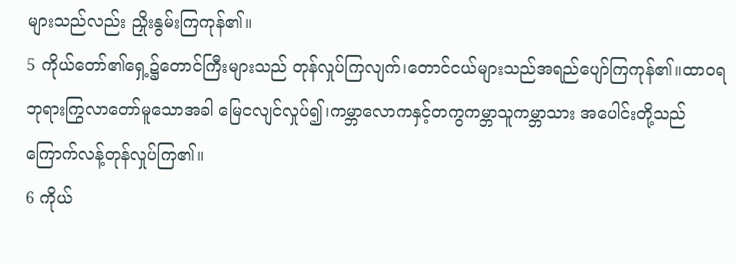များသည်လည်း ညှိုးနွမ်းကြကုန်၏။
5 ကိုယ်တော်၏ရှေ့၌တောင်ကြီးများသည် တုန်လှုပ်ကြလျက်၊တောင်ငယ်များသည်အရည်ပျော်ကြကုန်၏။ထာဝရဘုရားကြွလာတော်မူသောအခါ မြေငလျင်လှုပ်၍၊ကမ္ဘာလောကနှင့်တကွကမ္ဘာသူကမ္ဘာသား အပေါင်းတို့သည်ကြောက်လန့်တုန်လှုပ်ကြ၏။
6 ကိုယ်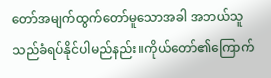တော်အမျက်ထွက်တော်မူသောအခါ အဘယ်သူသည်ခံရပ်နိုင်ပါမည်နည်း။ကိုယ်တော်၏ကြောက်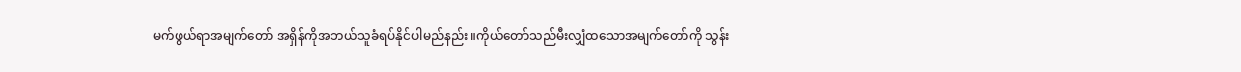မက်ဖွယ်ရာအမျက်တော် အရှိန်ကိုအဘယ်သူခံရပ်နိုင်ပါမည်နည်း။ကိုယ်တော်သည်မီးလျှံထသောအမျက်တော်ကို သွန်း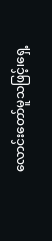လောင်းတော်မူသဖြင့်၊ရှေ့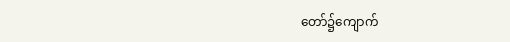တော်၌ကျောက်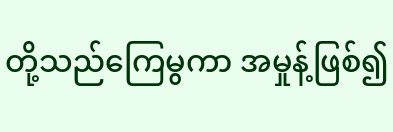တို့သည်ကြေမွကာ အမှုန့်ဖြစ်၍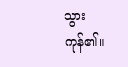သွားကုန်၏။